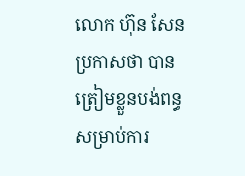លោក ហ៊ុន សែន ប្រកាសថា បានត្រៀមខ្លួនបង់ពន្ធសម្រាប់ការ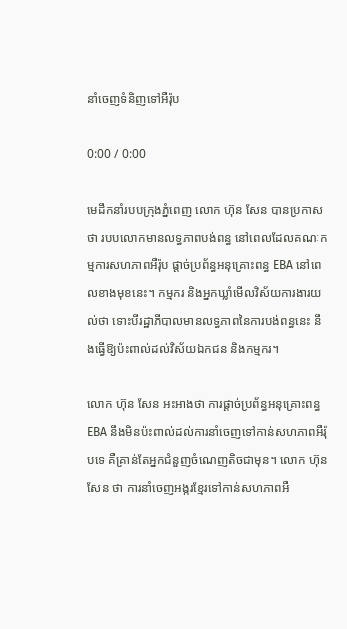នាំចេញទំនិញទៅអឺរ៉ុប

0:00 / 0:00

មេដឹកនាំរបបក្រុងភ្នំពេញ លោក ហ៊ុន សែន បានប្រកាសថា របបលោកមានលទ្ធភាពបង់ពន្ធ នៅពេលដែលគណៈកម្មការសហភាពអឺរ៉ុប ផ្ដាច់ប្រព័ន្ធអនុគ្រោះពន្ធ EBA នៅពេលខាងមុខនេះ។ កម្មករ និងអ្នកឃ្លាំមើលវិស័យការងារយល់ថា ទោះបីរដ្ឋាភីបាលមានលទ្ធភាពនៃការបង់ពន្ធនេះ នឹងធ្វើឱ្យប៉ះពាល់ដល់វិស័យឯកជន និងកម្មករ។

លោក ហ៊ុន សែន អះអាងថា ការផ្ដាច់ប្រព័ន្ធអនុគ្រោះពន្ធ EBA នឹងមិនប៉ះពាល់ដល់ការនាំចេញទៅកាន់សហភាពអឺរ៉ុបទេ គឺគ្រាន់តែអ្នកជំនួញចំណេញតិចជាមុន។ លោក ហ៊ុន សែន ថា ការនាំចេញអង្ករខ្មែរទៅកាន់សហភាពអឺ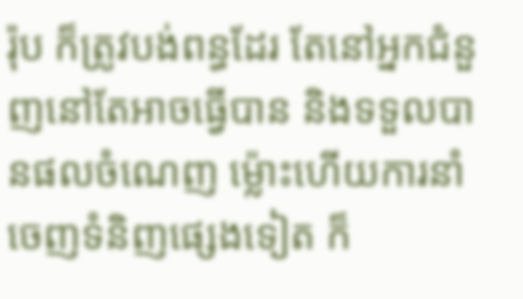រ៉ុប ក៏ត្រូវបង់ពន្ធដែរ តែនៅអ្នកជំនួញនៅតែអាចធ្វើបាន និងទទួលបានផលចំណេញ ម្ល៉ោះហើយការនាំចេញទំនិញផ្សេងទៀត ក៏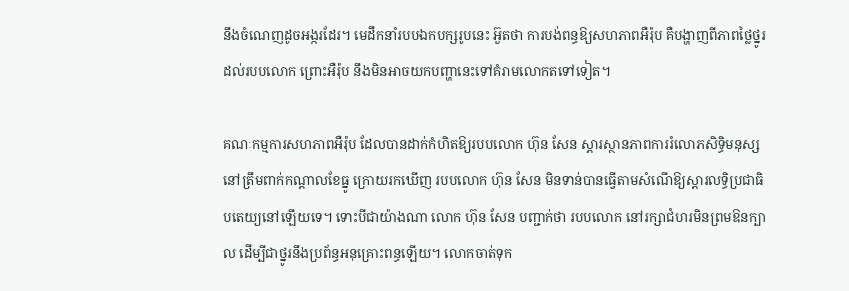នឹងចំណេញដូចអង្ករដែរ។ មេដឹកនាំរបបឯកបក្សរូបនេះ អ៊ួតថា ការបង់ពន្ធឱ្យសហភាពអឺរ៉ុប គឺបង្ហាញពីភាពថ្លៃថ្នូរដល់របបលោក ព្រោះអឺរ៉ុប នឹងមិនអាចយកបញ្ហានេះទៅគំរាមលោកតទៅទៀត។

គណៈកម្មការសហភាពអឺរ៉ុប ដែលបានដាក់កំហិតឱ្យរបបលោក ហ៊ុន សែន ស្ដារស្ថានភាពការរំលោភសិទ្ធិមនុស្សនៅត្រឹមពាក់កណ្ដាលខែធ្នូ ក្រោយរកឃើញ របបលោក ហ៊ុន សែន មិនទាន់បានធ្វើតាមសំណើឱ្យស្ដារលទ្ធិប្រជាធិបតេយ្យនៅឡើយទេ។ ទោះបីជាយ៉ាងណា លោក ហ៊ុន សែន បញ្ជាក់ថា របបលោក នៅរក្សាជំហរមិនព្រមឱនក្បាល ដើម្បីជាថ្នូរនឹងប្រព័ន្ធអនុគ្រោះពន្ធឡើយ។ លោកចាត់ទុក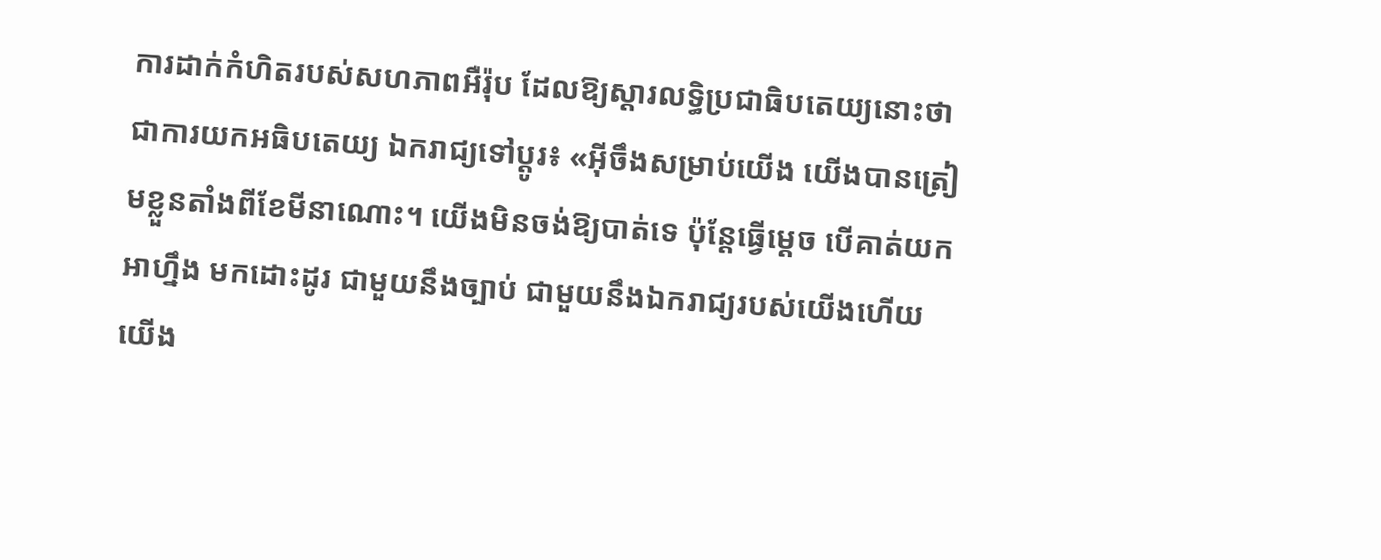ការដាក់កំហិតរបស់សហភាពអឺរ៉ុប ដែលឱ្យស្ដារលទ្ធិប្រជាធិបតេយ្យនោះថា ជាការយកអធិបតេយ្យ ឯករាជ្យទៅប្ដូរ៖ «អ៊ីចឹងសម្រាប់យើង យើងបានត្រៀមខ្លួនតាំងពីខែមីនាណោះ។ យើងមិនចង់ឱ្យបាត់ទេ ប៉ុន្តែធ្វើម្ដេច បើគាត់យកអាហ្នឹង មកដោះដូរ ជាមួយនឹងច្បាប់ ជាមួយនឹងឯករាជ្យរបស់យើងហើយ យើង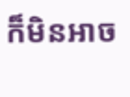ក៏មិនអាច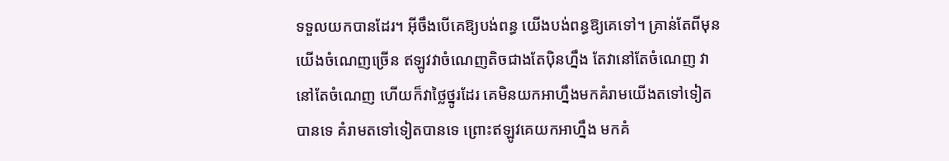ទទួលយកបានដែរ។ អ៊ីចឹងបើគេឱ្យបង់ពន្ធ យើងបង់ពន្ធឱ្យគេទៅ។ គ្រាន់តែពីមុន យើងចំណេញច្រើន ឥឡូវវាចំណេញតិចជាងតែប៉ិនហ្នឹង តែវានៅតែចំណេញ វានៅតែចំណេញ ហើយក៏វាថ្លៃថ្នូរដែរ គេមិនយកអាហ្នឹងមកគំរាមយើងតទៅទៀតបានទេ គំរាមតទៅទៀតបានទេ ព្រោះឥឡូវគេយកអាហ្នឹង មកគំ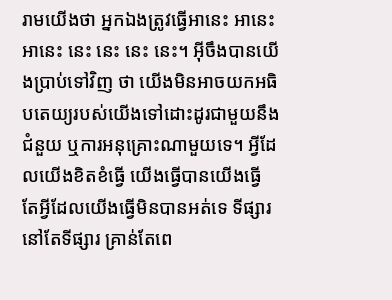រាមយើងថា អ្នកឯងត្រូវធ្វើអានេះ អានេះ អានេះ នេះ នេះ នេះ នេះ។ អ៊ីចឹងបានយើងប្រាប់ទៅវិញ ថា យើងមិនអាចយកអធិបតេយ្យរបស់យើងទៅដោះដូរជាមួយនឹងជំនួយ ឬការអនុគ្រោះណាមួយទេ។ អ្វីដែលយើងខិតខំធ្វើ យើងធ្វើបានយើងធ្វើ តែអ្វីដែលយើងធ្វើមិនបានអត់ទេ ទីផ្សារនៅតែទីផ្សារ គ្រាន់តែពេ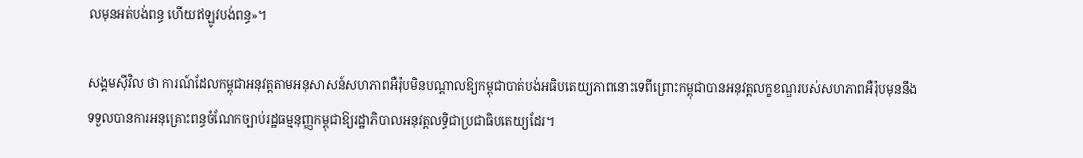លមុនអត់បង់ពន្ធ ហើយឥឡូវបង់ពន្ធ»។

សង្គមស៊ីវិល ថា ការណ៍ដែលកម្ពុជាអនុវត្តតាមអនុសាសន៍សហភាពអឺរ៉ុបមិនបណ្ដាលឱ្យកម្ពុជាបាត់បង់អធិបតេយ្យភាពនោះទេពីព្រោះកម្ពុជាបានអនុវត្តលក្ខខណ្ឌរបស់សហភាពអឺរ៉ុបមុននឹងទទួលបានការអនុគ្រោះពន្ធចំណែកច្បាប់រដ្ឋធម្មនុញ្ញកម្ពុជាឱ្យរដ្ឋាភិបាលអនុវត្តលទ្ធិជាប្រជាធិបតេយ្យដែរ។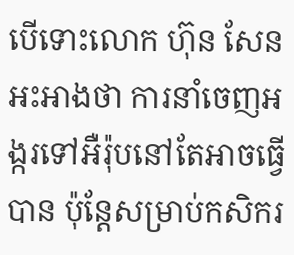បើទោះលោក ហ៊ុន សែន អះអាងថា ការនាំចេញអង្ករទៅអឺរ៉ុបនៅតែអាចធ្វើបាន ប៉ុន្តែសម្រាប់កសិករ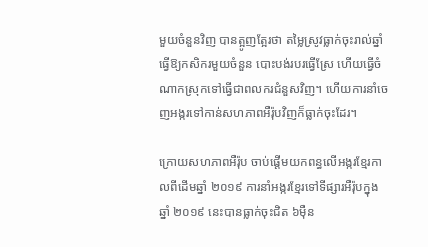មួយចំនួនវិញ បានត្អូញត្អែរថា តម្លៃស្រូវធ្លាក់ចុះរាល់ឆ្នាំ ធ្វើឱ្យកសិករមួយចំនួន បោះបង់របរធ្វើស្រែ ហើយធ្វើចំណាកស្រុកទៅធ្វើជាពលករជំនួសវិញ។ ហើយការនាំចេញអង្ករទៅកាន់សហភាពអឺរ៉ុបវិញក៏ធ្លាក់ចុះដែរ។

ក្រោយសហភាពអឺរ៉ុប ចាប់ផ្តើមយកពន្ធលើអង្ករខ្មែរកាលពីដើមឆ្នាំ ២០១៩ ការនាំអង្ករខ្មែរទៅទីផ្សារអឺរ៉ុបក្នុងឆ្នាំ ២០១៩ នេះបានធ្លាក់ចុះជិត ៦ម៉ឺន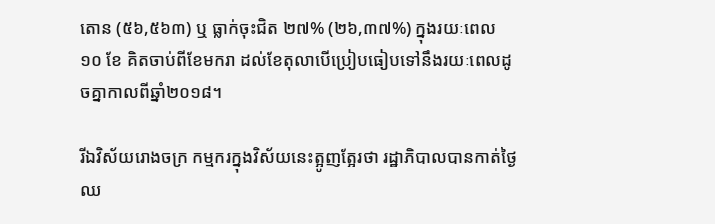តោន (៥៦,៥៦៣) ឬ ធ្លាក់ចុះជិត ២៧% (២៦,៣៧%) ក្នុងរយៈពេល ១០ ខែ គិតចាប់ពីខែមករា ដល់ខែតុលាបើប្រៀបធៀបទៅនឹងរយៈពេលដូចគ្នាកាលពីឆ្នាំ២០១៨។

រីឯវិស័យរោងចក្រ កម្មករក្នុងវិស័យនេះត្អូញត្អែរថា រដ្ឋាភិបាលបានកាត់ថ្ងៃឈ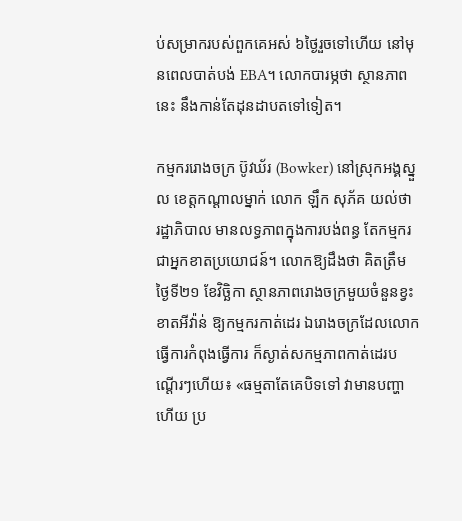ប់សម្រាករបស់ពួកគេអស់ ៦ថ្ងៃរួចទៅហើយ នៅមុនពេលបាត់បង់ EBA។ លោកបារម្ភថា ស្ថានភាពនេះ នឹងកាន់តែដុនដាបតទៅទៀត។

កម្មកររោងចក្រ ប៊ូវឃ័រ (Bowker) នៅស្រុកអង្គស្នួល ខេត្តកណ្ដាលម្នាក់ លោក ឡឹក សុភ័គ យល់ថា រដ្ឋាភិបាល មានលទ្ធភាពក្នុងការបង់ពន្ធ តែកម្មករជាអ្នកខាតប្រយោជន៍។ លោកឱ្យដឹងថា គិតត្រឹមថ្ងៃទី២១ ខែវិច្ឆិកា ស្ថានភាពរោងចក្រមួយចំនួនខ្វះខាតអីវ៉ាន់ ឱ្យកម្មករកាត់ដេរ ឯរោងចក្រដែលលោកធ្វើការកំពុងធ្វើការ ក៏ស្ងាត់សកម្មភាពកាត់ដេរបណ្ដើរៗហើយ៖ «ធម្មតាតែគេបិទទៅ វាមានបញ្ហាហើយ ប្រ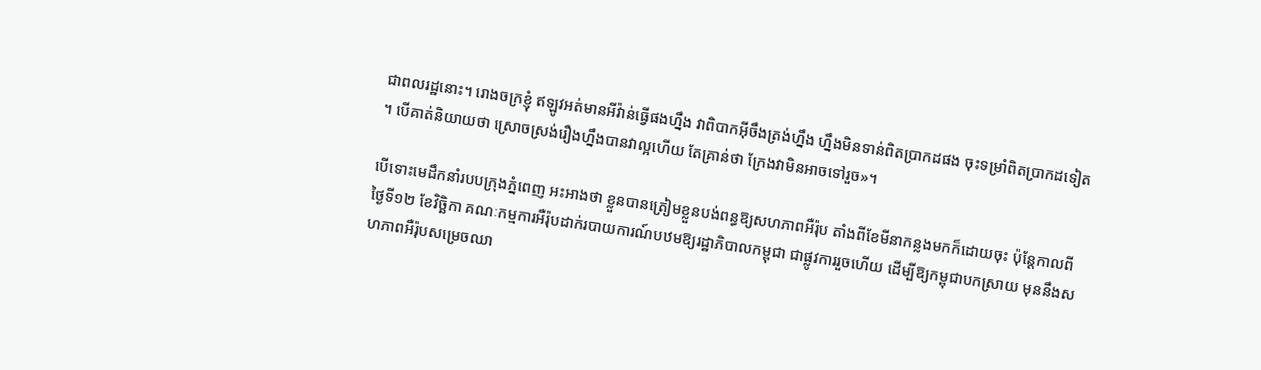ជាពលរដ្ឋនោះ។ រោងចក្រខ្ញុំ ឥឡូវអត់មានអីវ៉ាន់ធ្វើផងហ្នឹង វាពិបាកអ៊ីចឹងត្រង់ហ្នឹង ហ្នឹងមិនទាន់ពិតប្រាកដផង ចុះទម្រាំពិតប្រាកដទៀត។ បើគាត់និយាយថា ស្រោចស្រង់រឿងហ្នឹងបានវាល្អហើយ តែគ្រាន់ថា ក្រែងវាមិនអាចទៅរួច»។

បើទោះមេដឹកនាំរបបក្រុងភ្នំពេញ អះអាងថា ខ្លួនបានត្រៀមខ្លួនបង់ពន្ធឱ្យសហភាពអឺរ៉ុប តាំងពីខែមីនាកន្លងមកក៏ដោយចុះ ប៉ុន្តែកាលពីថ្ងៃទី១២ ខែវិច្ឆិកា គណៈកម្មការអឺរ៉ុបដាក់របាយការណ៍បឋមឱ្យរដ្ឋាភិបាលកម្ពុជា ជាផ្លូវការរួចហើយ ដើម្បីឱ្យកម្ពុជាបកស្រាយ មុននឹងសហភាពអឺរ៉ុបសម្រេចឈា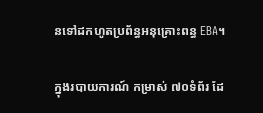នទៅដកហូតប្រព័ន្ធអនុគ្រោះពន្ធ EBA។

ក្នុងរបាយការណ៍ កម្រាស់ ៧០ទំព័រ ដែ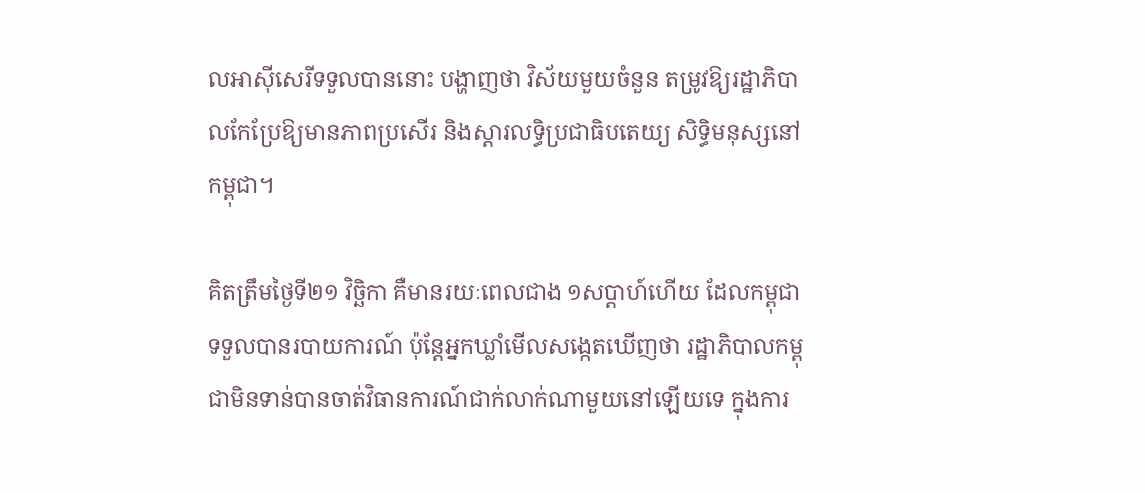លអាស៊ីសេរីទទួលបាននោះ បង្ហាញថា វិស័យមួយចំនួន តម្រូវឱ្យរដ្ឋាភិបាលកែប្រែឱ្យមានភាពប្រសើរ និងស្ដារលទ្ធិប្រជាធិបតេយ្យ សិទ្ធិមនុស្សនៅកម្ពុជា។

គិតត្រឹមថ្ងៃទី២១ វិច្ឆិកា គឺមានរយៈពេលជាង ១សប្ដាហ៍ហើយ ដែលកម្ពុជាទទួលបានរបាយការណ៍ ប៉ុន្តែអ្នកឃ្លាំមើលសង្កេតឃើញថា រដ្ឋាភិបាលកម្ពុជាមិនទាន់បានចាត់វិធានការណ៍ជាក់លាក់ណាមួយនៅឡើយទេ ក្នុងការ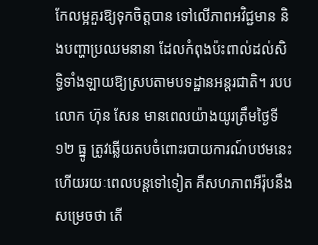កែលម្អគួរឱ្យទុកចិត្តបាន ទៅលើភាពអវិជ្ជមាន និងបញ្ហាប្រឈមនានា ដែលកំពុងប៉ះពាល់ដល់សិទ្ធិទាំងឡាយឱ្យស្របតាមបទដ្ឋានអន្តរជាតិ។ របបលោក ហ៊ុន សែន មានពេលយ៉ាងយូរត្រឹមថ្ងៃទី១២ ធ្នូ ត្រូវឆ្លើយតបចំពោះរបាយការណ៍បឋមនេះ ហើយរយៈពេលបន្តទៅទៀត គឺសហភាពអឺរ៉ុបនឹងសម្រេចថា តើ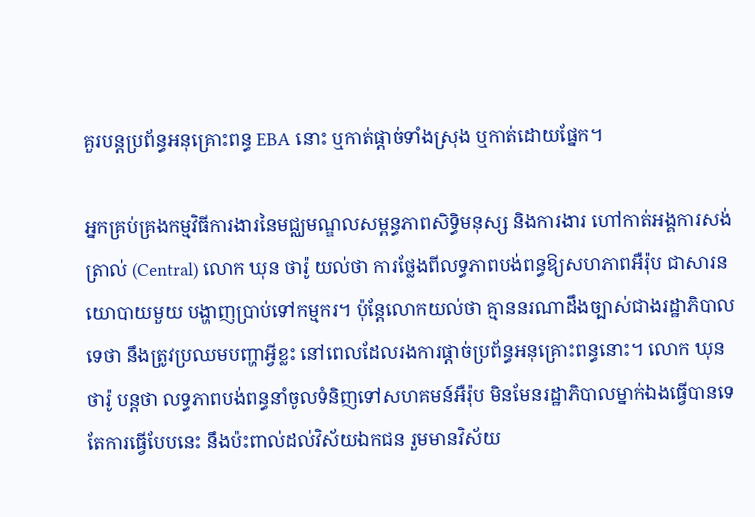គួរបន្តប្រព័ន្ធអនុគ្រោះពន្ធ EBA នោះ ឬកាត់ផ្ដាច់ទាំងស្រុង ឬកាត់ដោយផ្នែក។

អ្នកគ្រប់គ្រងកម្មវិធីការងារនៃមជ្ឈមណ្ឌលសម្ពន្ធភាពសិទ្ធិមនុស្ស និងការងារ ហៅកាត់អង្គការសង់ត្រាល់ (Central) លោក ឃុន ថារ៉ូ យល់ថា ការថ្លែងពីលទ្ធភាពបង់ពន្ធឱ្យសហភាពអឺរ៉ុប ជាសារនយោបាយមួយ បង្ហាញប្រាប់ទៅកម្មករ។ ប៉ុន្តែលោកយល់ថា គ្មាននរណាដឹងច្បាស់ជាងរដ្ឋាភិបាលទេថា នឹងត្រូវប្រឈមបញ្ហាអ្វីខ្លះ នៅពេលដែលរងការផ្ដាច់ប្រព័ន្ធអនុគ្រោះពន្ធនោះ។ លោក ឃុន ថារ៉ូ បន្តថា លទ្ធភាពបង់ពន្ធនាំចូលទំនិញទៅសហគមន៍អឺរ៉ុប មិនមែនរដ្ឋាភិបាលម្នាក់ឯងធ្វើបានទេ តែការធ្វើបែបនេះ នឹងប៉ះពាល់ដល់វិស័យឯកជន រួមមានវិស័យ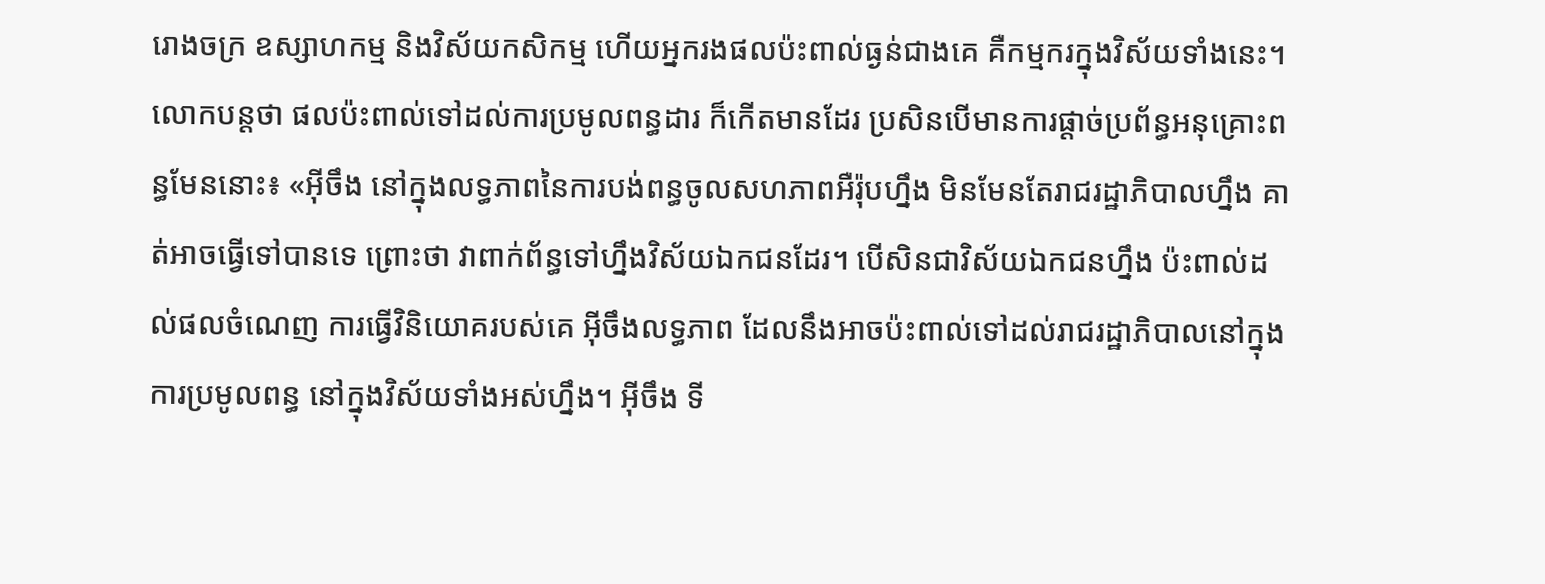រោងចក្រ ឧស្សាហកម្ម និងវិស័យកសិកម្ម ហើយអ្នករងផលប៉ះពាល់ធ្ងន់ជាងគេ គឺកម្មករក្នុងវិស័យទាំងនេះ។ លោកបន្តថា ផលប៉ះពាល់ទៅដល់ការប្រមូលពន្ធដារ ក៏កើតមានដែរ ប្រសិនបើមានការផ្ដាច់ប្រព័ន្ធអនុគ្រោះពន្ធមែននោះ៖ «អ៊ីចឹង នៅក្នុងលទ្ធភាពនៃការបង់ពន្ធចូលសហភាពអឺរ៉ុបហ្នឹង មិនមែនតែរាជរដ្ឋាភិបាលហ្នឹង គាត់អាចធ្វើទៅបានទេ ព្រោះថា វាពាក់ព័ន្ធទៅហ្នឹងវិស័យឯកជនដែរ។ បើសិនជាវិស័យឯកជនហ្នឹង ប៉ះពាល់ដល់ផលចំណេញ ការធ្វើវិនិយោគរបស់គេ អ៊ីចឹងលទ្ធភាព ដែលនឹងអាចប៉ះពាល់ទៅដល់រាជរដ្ឋាភិបាលនៅក្នុងការប្រមូលពន្ធ នៅក្នុងវិស័យទាំងអស់ហ្នឹង។ អ៊ីចឹង ទី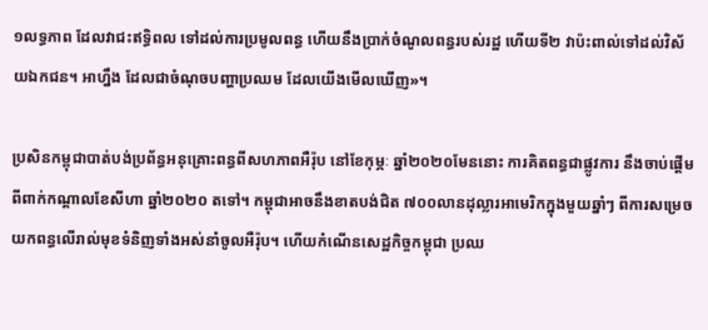១លទ្ធភាព ដែលវាជះឥទ្ធិពល ទៅដល់ការប្រមូលពន្ធ ហើយនឹងប្រាក់ចំណូលពន្ធរបស់រដ្ឋ ហើយទី២ វាប៉ះពាល់ទៅដល់វិស័យឯកជន។ អាហ្នឹង ដែលជាចំណុចបញ្ហាប្រឈម ដែលយើងមើលឃើញ»។

ប្រសិនកម្ពុជាបាត់បង់ប្រព័ន្ធអនុគ្រោះពន្ធពីសហភាពអឺរ៉ុប នៅខែកុម្ភៈ ឆ្នាំ២០២០មែននោះ ការគិតពន្ធជាផ្លូវការ នឹងចាប់ផ្ដើមពីពាក់កណ្ដាលខែសីហា ឆ្នាំ២០២០ តទៅ។ កម្ពុជាអាចនឹងខាតបង់ជិត ៧០០លានដុល្លារអាមេរិកក្នុងមួយឆ្នាំៗ ពីការសម្រេចយកពន្ធលើរាល់មុខទំនិញទាំងអស់នាំចូលអឺរ៉ុប។ ហើយកំណើនសេដ្ឋកិច្ចកម្ពុជា ប្រឈ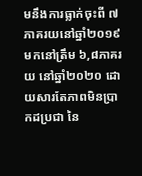មនឹងការធ្លាក់ចុះពី ៧ភាគរយនៅឆ្នាំ២០១៩ មកនៅត្រឹម ៦,៨ភាគរយ នៅឆ្នាំ២០២០ ដោយសារតែភាពមិនប្រាកដប្រជា នៃ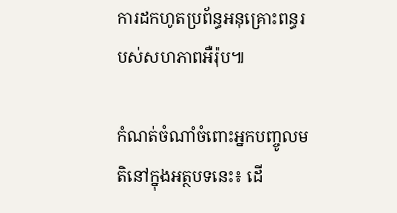ការដកហូតប្រព័ន្ធអនុគ្រោះពន្ធរបស់សហភាពអឺរ៉ុប៕

កំណត់ចំណាំចំពោះអ្នកបញ្ចូលមតិនៅក្នុងអត្ថបទនេះ៖ ដើ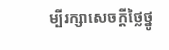ម្បីរក្សាសេចក្ដីថ្លៃថ្នូ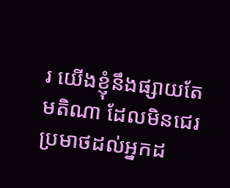រ យើងខ្ញុំនឹងផ្សាយតែមតិណា ដែលមិនជេរប្រមាថដល់អ្នកដ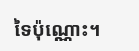ទៃប៉ុណ្ណោះ។